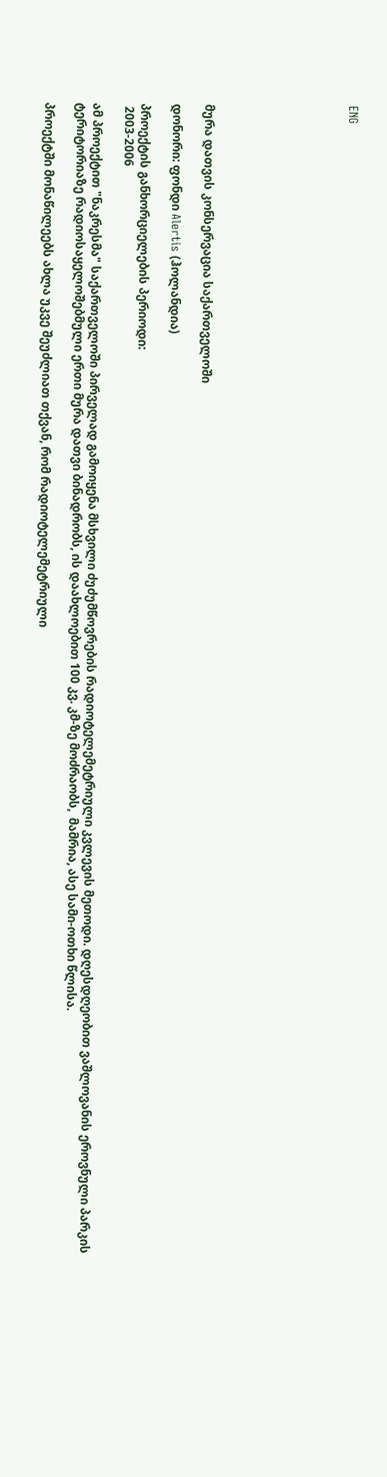ENG








მურა დათვის კონსერვაცია საქართველოში

დონორი: ფონდი Alertis (ჰოლანდია)

პროექტის განხორციელების პერიოდი:
 2003-2006

ამ პროექტით "ნაკრესმა" საქართველოში პირველად გამოიყენა მსხვილი ძუძუმწოვრების რადიოტელემეტრიული კვლევის მეთოდი. დღესდღეობით ვაშლოვანის ეროვნული პარკის ტერიტორიაზე რადიოსაყელოშებმული ერთი მურა დათვი ბინადრობს, ის დაახლოებით 100 კვ. კმ-ზე მოძრაობს,  მამრია, ასე სამი-ოთხი წლისა.

პროექტში მონაწილეებს ახლა უკვე შეუძლიათ თქვან, რომ რადიოტელემეტრიული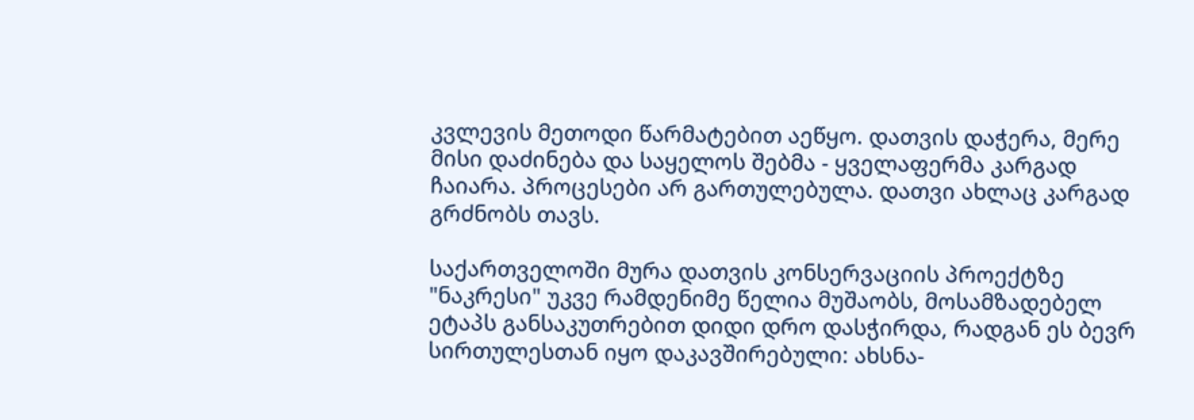კვლევის მეთოდი წარმატებით აეწყო. დათვის დაჭერა, მერე მისი დაძინება და საყელოს შებმა - ყველაფერმა კარგად ჩაიარა. პროცესები არ გართულებულა. დათვი ახლაც კარგად გრძნობს თავს.

საქართველოში მურა დათვის კონსერვაციის პროექტზე "ნაკრესი" უკვე რამდენიმე წელია მუშაობს, მოსამზადებელ ეტაპს განსაკუთრებით დიდი დრო დასჭირდა, რადგან ეს ბევრ სირთულესთან იყო დაკავშირებული: ახსნა-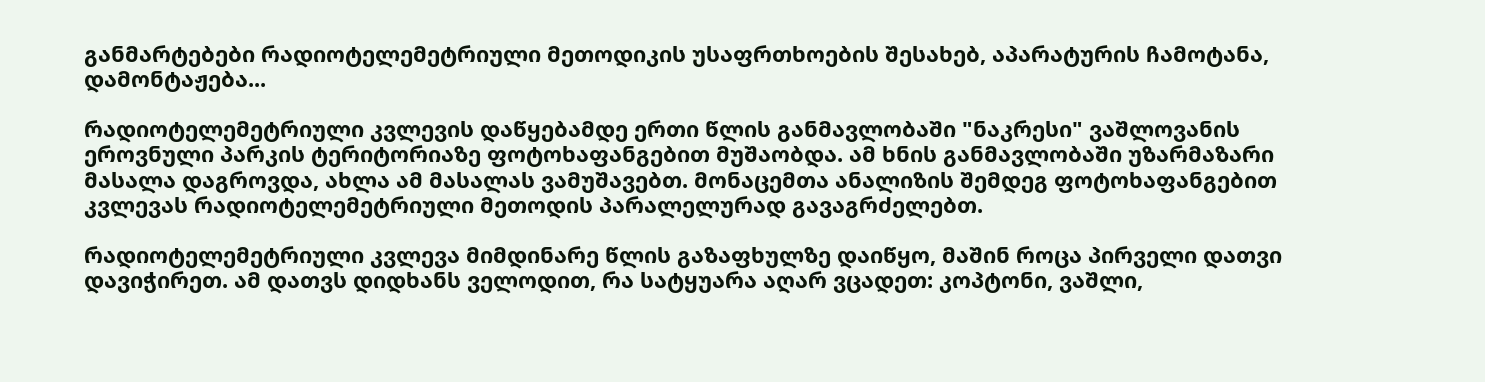განმარტებები რადიოტელემეტრიული მეთოდიკის უსაფრთხოების შესახებ, აპარატურის ჩამოტანა, დამონტაჟება...

რადიოტელემეტრიული კვლევის დაწყებამდე ერთი წლის განმავლობაში "ნაკრესი" ვაშლოვანის ეროვნული პარკის ტერიტორიაზე ფოტოხაფანგებით მუშაობდა. ამ ხნის განმავლობაში უზარმაზარი მასალა დაგროვდა, ახლა ამ მასალას ვამუშავებთ. მონაცემთა ანალიზის შემდეგ ფოტოხაფანგებით კვლევას რადიოტელემეტრიული მეთოდის პარალელურად გავაგრძელებთ.

რადიოტელემეტრიული კვლევა მიმდინარე წლის გაზაფხულზე დაიწყო, მაშინ როცა პირველი დათვი დავიჭირეთ. ამ დათვს დიდხანს ველოდით, რა სატყუარა აღარ ვცადეთ: კოპტონი, ვაშლი,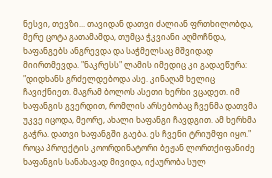ნესვი, თევზი... თავიდან დათვი ძალიან ფრთხილობდა, მერე ცოტა გათამამდა, თუმცა ჭკვიანი აღმოჩნდა, ხაფანგებს ანგრევდა და საჭმელსაც მშვიდად მიირთმევდა. "ნაკრესს" ლამის იმედიც კი გადაეწურა: "დიდხანს გრძელდებოდა ასე. კინაღამ ხელიც ჩავიქნიეთ. მაგრამ ბოლოს ასეთი ხერხი ვცადეთ. იმ ხაფანგის გვერდით, რომლის არსებობაც ჩვენმა დათვმა უკვე იცოდა, მეორე, ახალი ხაფანგი ჩავდგით. ამ ხერხმა გაჭრა. დათვი ხაფანგში გაება. ეს ჩვენი ტრიუმფი იყო." როცა პროექტის კოორდინატორი ბეჟან ლორთქიფანიძე ხაფანგის სანახავად მივიდა, იქაურობა სულ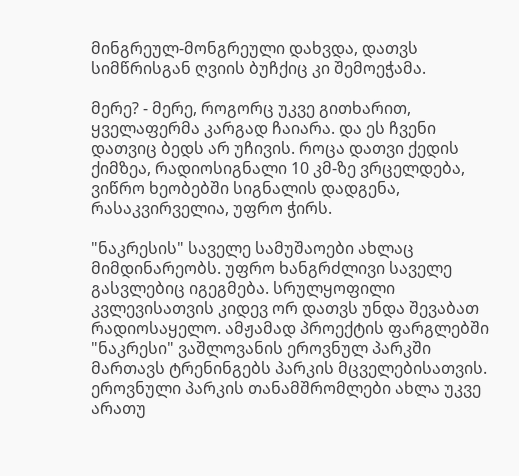მინგრეულ-მონგრეული დახვდა, დათვს სიმწრისგან ღვიის ბუჩქიც კი შემოეჭამა.

მერე? - მერე, როგორც უკვე გითხარით, ყველაფერმა კარგად ჩაიარა. და ეს ჩვენი დათვიც ბედს არ უჩივის. როცა დათვი ქედის ქიმზეა, რადიოსიგნალი 10 კმ-ზე ვრცელდება, ვიწრო ხეობებში სიგნალის დადგენა, რასაკვირველია, უფრო ჭირს.

"ნაკრესის" საველე სამუშაოები ახლაც მიმდინარეობს. უფრო ხანგრძლივი საველე გასვლებიც იგეგმება. სრულყოფილი კვლევისათვის კიდევ ორ დათვს უნდა შევაბათ რადიოსაყელო. ამჟამად პროექტის ფარგლებში "ნაკრესი" ვაშლოვანის ეროვნულ პარკში მართავს ტრენინგებს პარკის მცველებისათვის. ეროვნული პარკის თანამშრომლები ახლა უკვე არათუ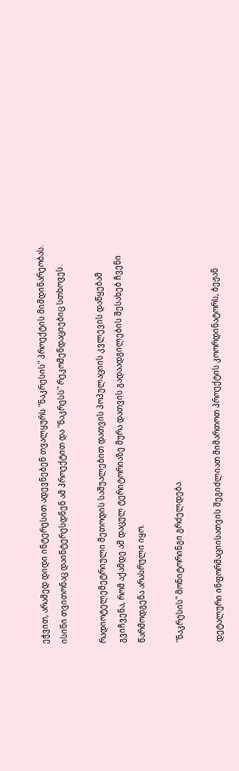ეჭვით, არამედ დიდი ინტერესით ადევნებენ თვალყურს "ნაკრესის" პროექტის მიმდინარეობას. ისინი თვითონაც დაინტერესდნენ ამ პროექტით და "ნაკრესს" რეკომენდაციებიც სთხოვეს.

რადიოტელემეტრიული მეთოდის საშუალებით დათვის პოპულაციის კვლევის დაწყებამ გვიჩვენა, რომ აქამდე ამ დაცულ ტერიტორიაზე მურა დათვის გადაადგილების შესახებ ჩვენი წარმოდგენა არასრული იყო.

"ნაკრესის" მონიტორინგი გრძელდება.

დეტალური ინფორმაციისათვის შეგიძლიათ მიმართოთ პროექტის კოორდინატორს, ბეჟან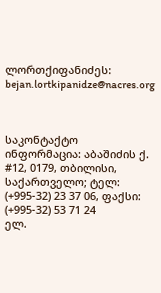ლორთქიფანიძეს: bejan.lortkipanidze@nacres.org



საკონტაქტო ინფორმაცია: აბაშიძის ქ. #12, 0179, თბილისი, საქართველო; ტელ: (+995-32) 23 37 06, ფაქსი: (+995-32) 53 71 24
ელ.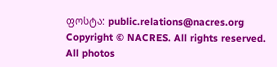ფოსტა: public.relations@nacres.org
Copyright © NACRES. All rights reserved.
All photos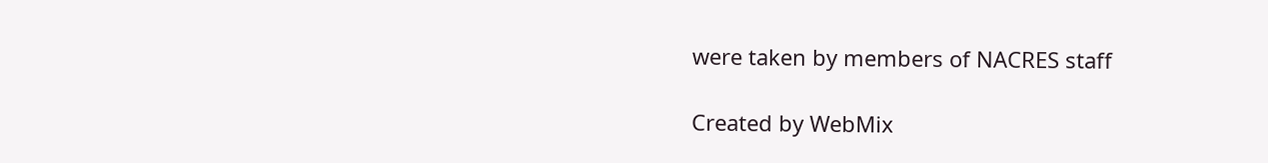were taken by members of NACRES staff

Created by WebMix